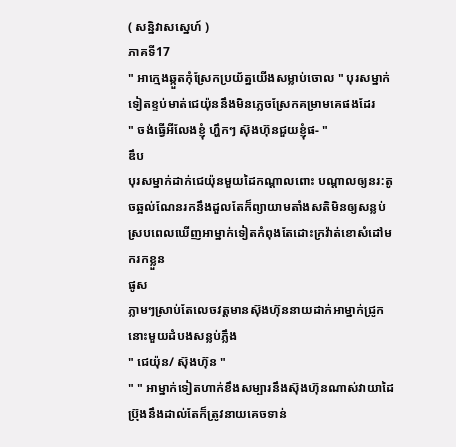( សន្និវាសស្នេហ៍ )
ភាគទី17
" អាក្មេងឆ្កួតកុំស្រែកប្រយ័ត្នយេីងសម្លាប់ចេាល " បុរសម្នាក់ទៀតខ្ទប់មាត់ជេយ៉ុននឹងមិនភ្លេចស្រែកគម្រាមគេផងដែរ
" ចង់ធ្វេីអីលែងខ្ញុំ ហ្ហឹកៗ ស៊ុងហ៊ុនជួយខ្ញុំផ- "
ឌឹប
បុរសម្នាក់ដាក់ជេយ៉ុនមួយដៃកណ្តាលពោះ បណ្តាលឲ្យនរ:តូចឆ្អល់ណែនរកនឹងដួលតែក៏ព្យាយាមតាំងសតិមិនឲ្យសន្លប់ស្របពេលឃេីញអាម្នាក់ទៀតកំពុងតែដោះក្រវ៉ាត់ខេាសំដៅមករកខ្លួន
ផូស
ភ្លាមៗស្រាប់តែលេចវត្តមានស៊ុងហ៊ុននាយដាក់អាម្នាក់ជ្រូកនោះមួយដំបងសន្លប់ភ្លឹង
" ជេយ៉ុន/ ស៊ុងហ៊ុន "
" " អាម្នាក់ទៀតហាក់ខឹងសម្បារនឹងស៊ុងហ៊ុនណាស់វាយាដៃប៊្រុងនឹងដាល់តែក៏ត្រូវនាយគេចទាន់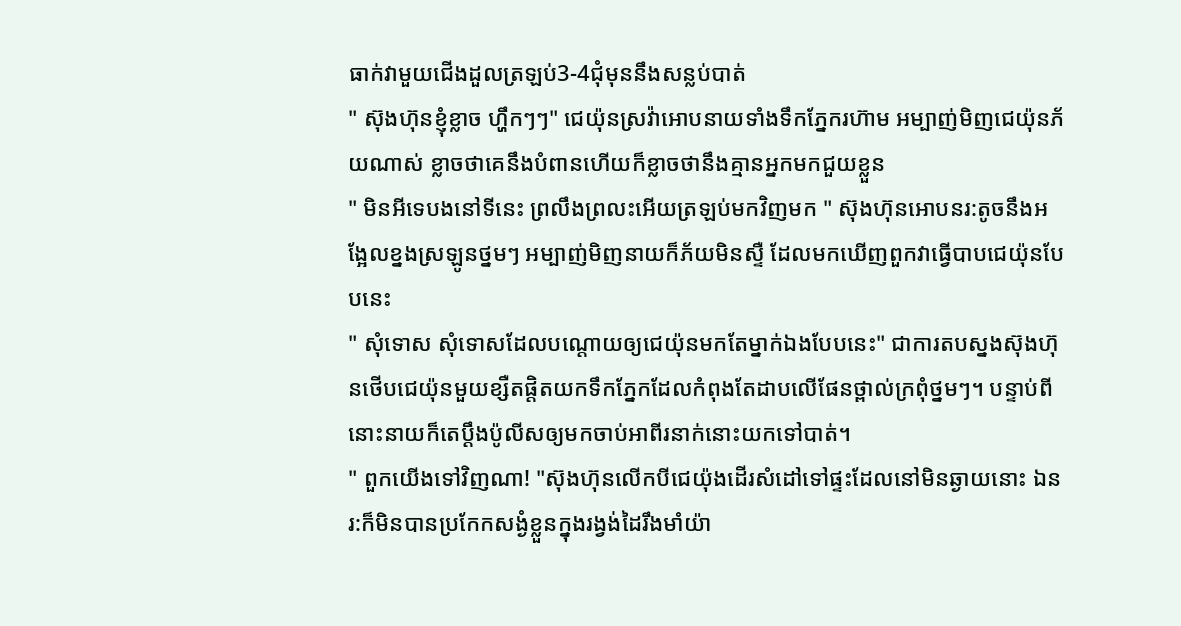ធាក់វាមួយជេីងដួលត្រឡប់3-4ជុំមុននឹងសន្លប់បាត់
" ស៊ុងហ៊ុនខ្ញុំខ្លាច ហ្ហឹកៗៗ" ជេយ៉ុនស្រវ៉ាអេាបនាយទាំងទឹកភ្នែករហ៊ាម អម្បាញ់មិញជេយ៉ុនភ័យណាស់ ខ្លាចថាគេនឹងបំពានហេីយក៏ខ្លាចថានឹងគ្មានអ្នកមកជួយខ្លួន
" មិនអីទេបងនៅទីនេះ ព្រលឹងព្រលះអេីយត្រឡប់មកវិញមក " ស៊ុងហ៊ុនអេាបនរ:តូចនឹងអង្អែលខ្នងស្រឡូនថ្នមៗ អម្បាញ់មិញនាយក៏ភ័យមិនស្ទឺ ដែលមកឃេីញពួកវាធ្វេីបាបជេយ៉ុនបែបនេះ
" សុំទេាស សុំទេាសដែលបណ្តេាយឲ្យជេយ៉ុនមកតែម្នាក់ឯងបែបនេះ" ជាការតបស្នងស៊ុងហ៊ុនថេីបជេយ៉ុនមួយខ្សឺតផ្តិតយកទឹកភ្នែកដែលកំពុងតែដាបលេីផែនថ្ពាល់ក្រពុំថ្នមៗ។ បន្ទាប់ពីនោះនាយក៏តេប្ដឹងប៉ូលីសឲ្យមកចាប់អាពីរនាក់នោះយកទៅបាត់។
" ពួកយេីងទៅវិញណា! "ស៊ុងហ៊ុនលេីកបីជេយ៉ុងដេីរសំដៅទៅផ្ទះដែលនៅមិនឆ្ងាយនោះ ឯនរ:ក៏មិនបានប្រកែកសង្ងំខ្លួនក្នុងរង្វង់ដៃរឹងមាំយ៉ា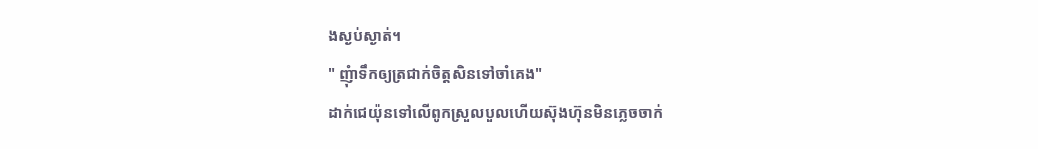ងស្ងប់ស្ងាត់។
" ញុំាទឹកឲ្យត្រជាក់ចិត្តសិនទៅចាំគេង"
ដាក់ជេយ៉ុនទៅលេីពូកស្រួលបួលហេីយស៊ុងហ៊ុនមិនភ្លេចចាក់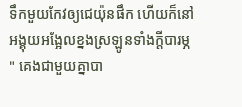ទឹកមួយកែវឲ្យជេយ៉ុនផឹក ហេីយក៏នៅអង្គុយអង្អែលខ្នងស្រឡូនទាំងក្តីបារម្ភ
" គេងជាមួយគ្នាបា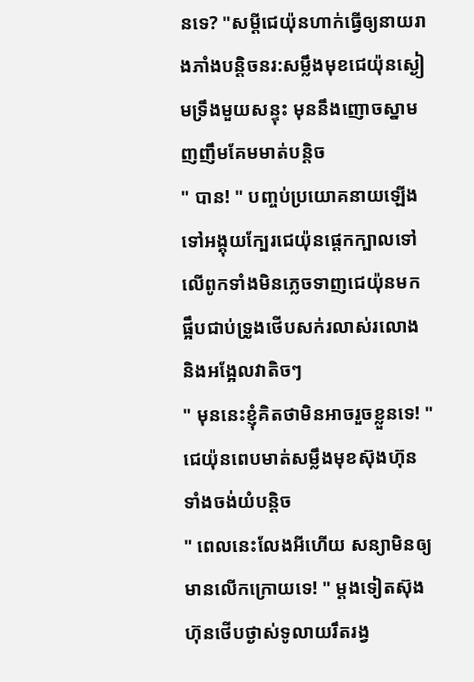នទេ? "សម្តីជេយ៉ុនហាក់ធ្វេីឲ្យនាយរាងភាំងបន្តិចនរ:សម្លឹងមុខជេយ៉ុនស្ងៀមទ្រឹងមួយសន្ទុះ មុននឹងញេាចស្នាមញញឹមគែមមាត់បន្តិច
" បាន! " បញ្ចប់ប្រយេាគនាយឡេីងទៅអង្គុយក្បែរជេយ៉ុនផ្តេកក្បាលទៅលេីពូកទាំងមិនភ្លេចទាញជេយ៉ុនមកផ្អឹបជាប់ទ្រូងថេីបសក់រលាស់រលេាង និងអង្អែលវាតិចៗ
" មុននេះខ្ញុំគិតថាមិនអាចរួចខ្លួនទេ! " ជេយ៉ុនពេបមាត់សម្លឹងមុខស៊ុងហ៊ុនទាំងចង់យំបន្តិច
" ពេលនេះលែងអីហេីយ សន្យាមិនឲ្យមានលេីកក្រេាយទេ! " ម្តងទៀតស៊ុងហ៊ុនថេីបថ្ងាស់ទូលាយរឹតរង្វ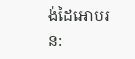ង់ដៃអេាបរន: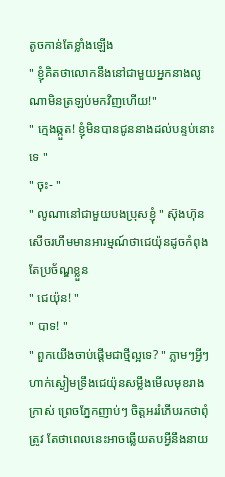តូចកាន់តែខ្លាំងឡេីង
" ខ្ញុំគិតថាលេាកនឹងនៅជាមួយអ្នកនាងលូណាមិនត្រឡប់មកវិញហេីយ!"
" ក្មេងឆ្កួត! ខ្ញុំមិនបានជូននាងដល់បន្ទប់នោះទេ "
" ចុះ- "
" លូណានៅជាមួយបងប្រុសខ្ញុំ " ស៊ុងហ៊ុនសេីចរហឹមមានអារម្មណ៍ថាជេយ៉ុនដូចកំពុងតែប្រច័ណ្ឌខ្លួន
" ជេយ៉ុន! "
" បាទ! "
" ពួកយេីងចាប់ផ្តេីមជាថ្មីល្អទេ? " ភ្លាមៗអ្វីៗហាក់ស្ងៀមទ្រឹងជេយ៉ុនសម្លឹងមេីលមុខរាងក្រាស់ ព្រេចភ្នែកញាប់ៗ ចិត្តអររំភេីបរកថាពុំត្រូវ តែថាពេលនេះអាចឆ្លេីយតបអ្វីនឹងនាយ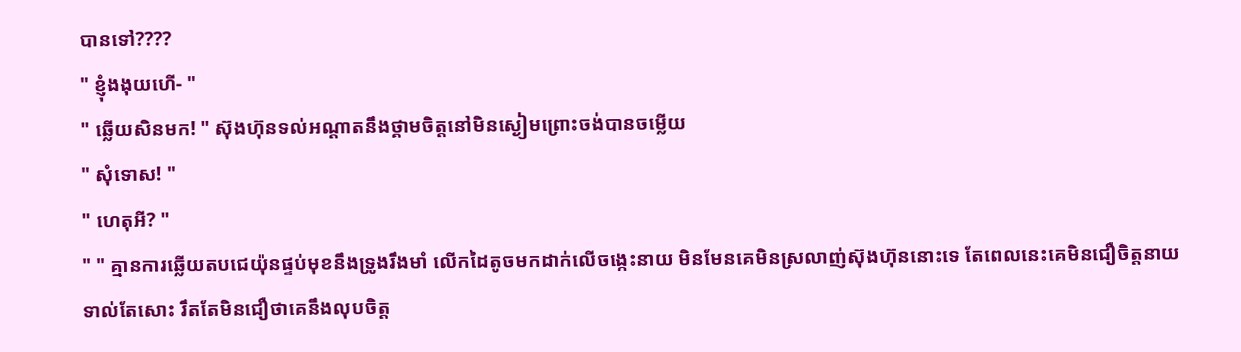បានទៅ????
" ខ្ញុំងងុយហេី- "
" ឆ្លេីយសិនមក! " ស៊ុងហ៊ុនទល់អណ្តាតនឹងថ្គាមចិត្តនៅមិនស្ងៀមព្រោះចង់បានចម្លេីយ
" សុំទេាស! "
" ហេតុអី? "
" " គ្មានការឆ្លេីយតបជេយ៉ុនផ្ទប់មុខនឹងទ្រូងរឹងមាំ លេីកដៃតូចមកដាក់លេីចង្កេះនាយ មិនមែនគេមិនស្រលាញ់ស៊ុងហ៊ុននោះទេ តែពេលនេះគេមិនជឿចិត្តនាយទាល់តែសោះ រឹតតែមិនជឿថាគេនឹងលុបចិត្ត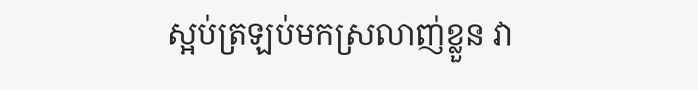ស្អប់ត្រឡប់មកស្រលាញ់ខ្លួន វា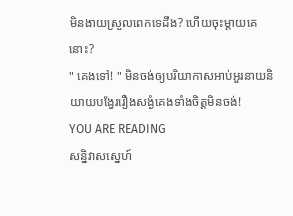មិនងាយស្រួលពេកទេដឹង? ហេីយចុះម្តាយគេនោះ?
" គេងទៅ! " មិនចង់ឲ្យបរិយាកាសអាប់អួរនាយនិយាយបង្វែររឿងសង្ងំគេងទាំងចិត្តមិនចង់!
YOU ARE READING
សន្និវាសស្នេហ៍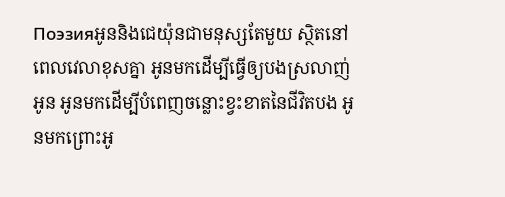Поэзияអូននិងជេយ៉ុនជាមនុស្សតែមួយ ស្ថិតនៅពេលវេលាខុសគ្នា អូនមកដេីម្បីធ្វេីឲ្យបងស្រលាញ់អូន អូនមកដេីម្បីបំពេញចន្លោះខ្វះខាតនៃជីវិតបង អូនមកព្រោះអូ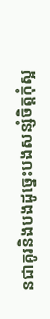នជាគូរនិងបងដូច្នេះបងសន្សំចិត្តកុំស្អ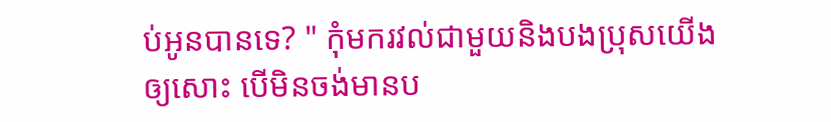ប់អូនបានទេ? " កុំមករវល់ជាមួយនិងបងប្រុសយេីងឲ្យសោះ បេីមិនចង់មានប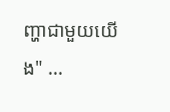ញ្ហាជាមួយយេីង" ...